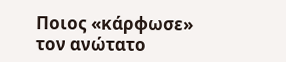Ποιος «κάρφωσε» τον ανώτατο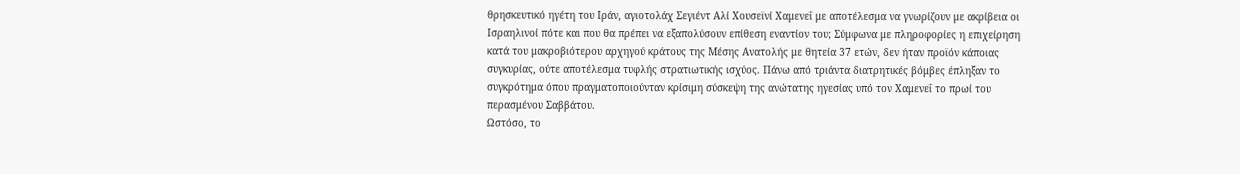θρησκευτικό ηγέτη του Ιράν, αγιοτολάχ Σεγιέντ Αλί Χουσεϊνί Χαμενεΐ με αποτέλεσμα να γνωρίζουν με ακρίβεια οι Ισραηλινοί πότε και που θα πρέπει να εξαπολύσουν επίθεση εναντίον του; Σύμφωνα με πληροφορίες η επιχείρηση κατά του μακροβιότερου αρχηγού κράτους της Μέσης Ανατολής με θητεία 37 ετών, δεν ήταν προϊόν κάποιας συγκυρίας, ούτε αποτέλεσμα τυφλής στρατιωτικής ισχύος. Πάνω από τριάντα διατρητικές βόμβες έπληξαν το συγκρότημα όπου πραγματοποιούνταν κρίσιμη σύσκεψη της ανώτατης ηγεσίας υπό τον Χαμενεΐ το πρωί του περασμένου Σαββάτου.
Ωστόσο, το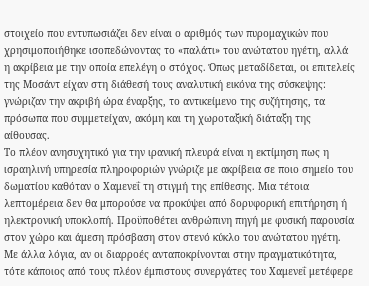στοιχείο που εντυπωσιάζει δεν είναι ο αριθμός των πυρομαχικών που χρησιμοποιήθηκε ισοπεδώνοντας το «παλάτι» του ανώτατου ηγέτη, αλλά η ακρίβεια με την οποία επελέγη ο στόχος. Όπως μεταδίδεται, οι επιτελείς της Μοσάντ είχαν στη διάθεσή τους αναλυτική εικόνα της σύσκεψης: γνώριζαν την ακριβή ώρα έναρξης, το αντικείμενο της συζήτησης, τα πρόσωπα που συμμετείχαν, ακόμη και τη χωροταξική διάταξη της αίθουσας.
Το πλέον ανησυχητικό για την ιρανική πλευρά είναι η εκτίμηση πως η ισραηλινή υπηρεσία πληροφοριών γνώριζε με ακρίβεια σε ποιο σημείο του δωματίου καθόταν ο Χαμενεΐ τη στιγμή της επίθεσης. Μια τέτοια λεπτομέρεια δεν θα μπορούσε να προκύψει από δορυφορική επιτήρηση ή ηλεκτρονική υποκλοπή. Προϋποθέτει ανθρώπινη πηγή με φυσική παρουσία στον χώρο και άμεση πρόσβαση στον στενό κύκλο του ανώτατου ηγέτη. Με άλλα λόγια, αν οι διαρροές ανταποκρίνονται στην πραγματικότητα, τότε κάποιος από τους πλέον έμπιστους συνεργάτες του Χαμενεΐ μετέφερε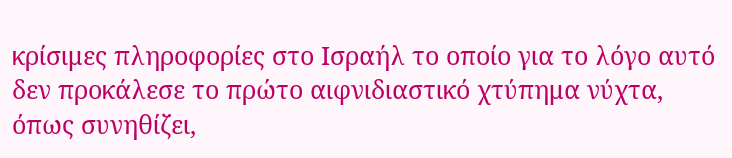κρίσιμες πληροφορίες στο Ισραήλ το οποίο για το λόγο αυτό δεν προκάλεσε το πρώτο αιφνιδιαστικό χτύπημα νύχτα, όπως συνηθίζει,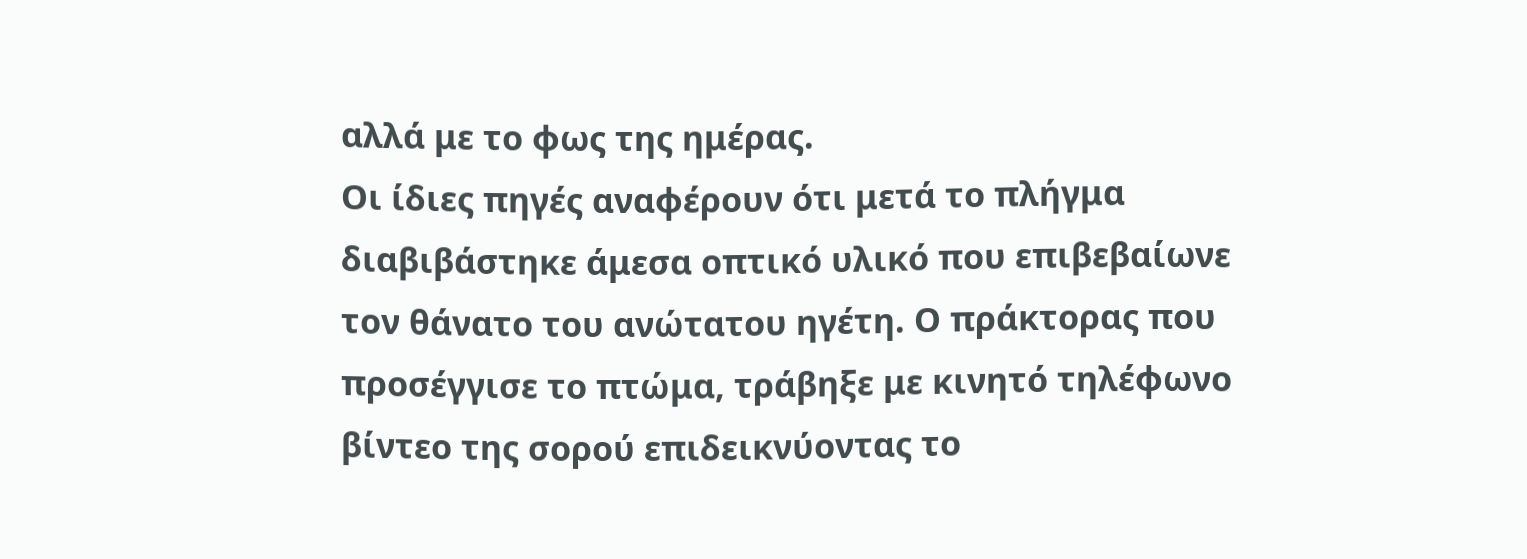αλλά με το φως της ημέρας.
Οι ίδιες πηγές αναφέρουν ότι μετά το πλήγμα διαβιβάστηκε άμεσα οπτικό υλικό που επιβεβαίωνε τον θάνατο του ανώτατου ηγέτη. Ο πράκτορας που προσέγγισε το πτώμα, τράβηξε με κινητό τηλέφωνο βίντεο της σορού επιδεικνύοντας το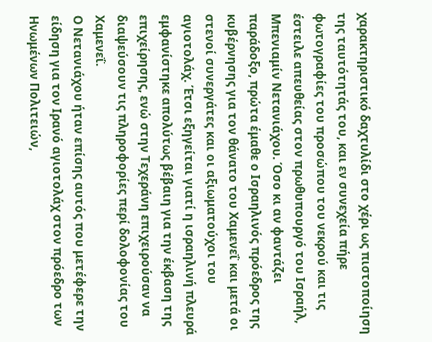χαρακτηριστικό δαχτυλίδι στο χέρι ως πιστοποίηση της ταυτότητάς του, και εν συνεχεία πήρε φωτογραφίες του προσώπου του νεκρού και τις έστειλε απευθείας στον πρωθυπουργό του Ισραήλ, Μπενιαμίν Νετανιάχου. Όσο κι αν φαντάζει παράδοξο, πρώτα έμαθε ο Ισραηλινός πρόεδρος της κυβέρνησης για τον θάνατο του Χαμενεΐ και μετά οι στενοί συνεργάτες και οι αξιωματούχοι του αγιοτολάχ. Έτσι εξηγείται γιατί η ισραηλινή πλευρά εμφανίστηκε απολύτως βέβαιη για την έκβαση της επιχείρησης, ενώ στην Τεχεράνη επιχειρούσαν να διαψεύσουν τις πληροφορίες περί δολοφονίας του Χαμενεΐ.
Ο Νετανιάχου ήταν επίσης αυτός που μετέφερε την είδηση για τον Ιρανό αγιοτολάχ στον πρόεδρο των Ηνωμένων Πολιτειών,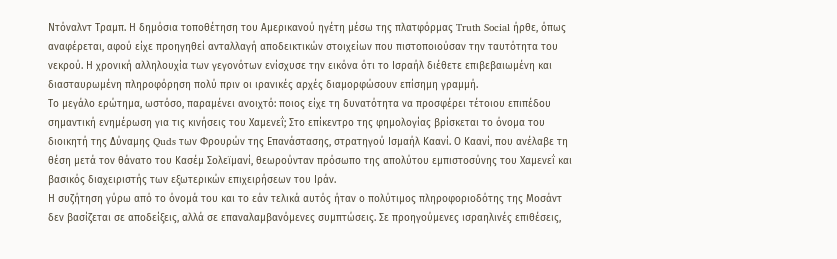Ντόναλντ Τραμπ. Η δημόσια τοποθέτηση του Αμερικανού ηγέτη μέσω της πλατφόρμας Truth Social ήρθε, όπως αναφέρεται, αφού είχε προηγηθεί ανταλλαγή αποδεικτικών στοιχείων που πιστοποιούσαν την ταυτότητα του νεκρού. Η χρονική αλληλουχία των γεγονότων ενίσχυσε την εικόνα ότι το Ισραήλ διέθετε επιβεβαιωμένη και διασταυρωμένη πληροφόρηση πολύ πριν οι ιρανικές αρχές διαμορφώσουν επίσημη γραμμή.
Το μεγάλο ερώτημα, ωστόσο, παραμένει ανοιχτό: ποιος είχε τη δυνατότητα να προσφέρει τέτοιου επιπέδου σημαντική ενημέρωση για τις κινήσεις του Χαμενεΐ; Στο επίκεντρο της φημολογίας βρίσκεται το όνομα του διοικητή της Δύναμης Quds των Φρουρών της Επανάστασης, στρατηγού Ισμαήλ Καανί. Ο Καανί, που ανέλαβε τη θέση μετά τον θάνατο του Κασέμ Σολεϊμανί, θεωρούνταν πρόσωπο της απολύτου εμπιστοσύνης του Χαμενεΐ και βασικός διαχειριστής των εξωτερικών επιχειρήσεων του Ιράν.
Η συζήτηση γύρω από το όνομά του και το εάν τελικά αυτός ήταν ο πολύτιμος πληροφοριοδότης της Μοσάντ δεν βασίζεται σε αποδείξεις, αλλά σε επαναλαμβανόμενες συμπτώσεις. Σε προηγούμενες ισραηλινές επιθέσεις,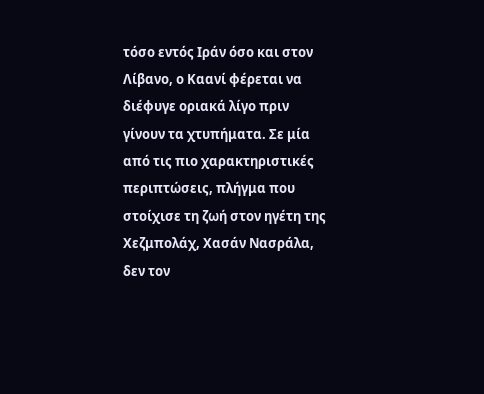τόσο εντός Ιράν όσο και στον Λίβανο, ο Καανί φέρεται να διέφυγε οριακά λίγο πριν γίνουν τα χτυπήματα. Σε μία από τις πιο χαρακτηριστικές περιπτώσεις, πλήγμα που στοίχισε τη ζωή στον ηγέτη της Χεζμπολάχ, Χασάν Νασράλα, δεν τον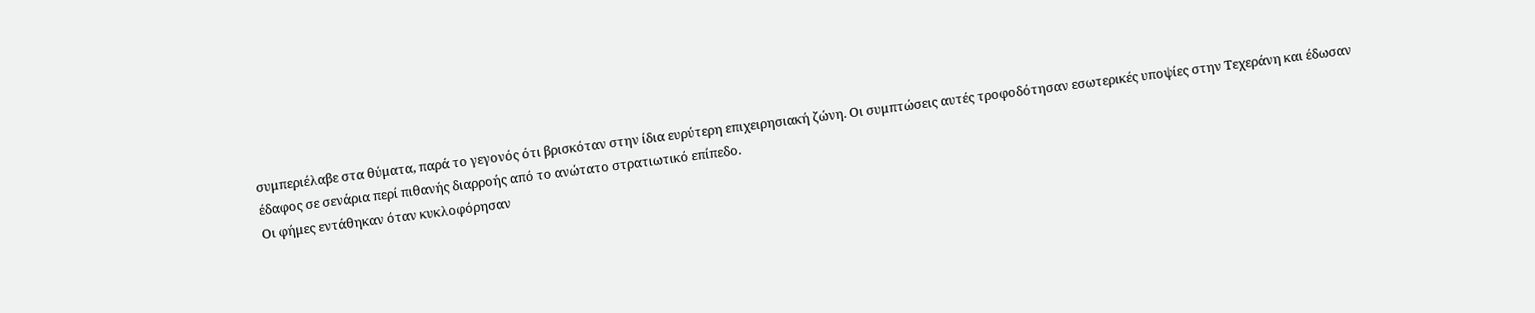συμπεριέλαβε στα θύματα, παρά το γεγονός ότι βρισκόταν στην ίδια ευρύτερη επιχειρησιακή ζώνη. Οι συμπτώσεις αυτές τροφοδότησαν εσωτερικές υποψίες στην Τεχεράνη και έδωσαν έδαφος σε σενάρια περί πιθανής διαρροής από το ανώτατο στρατιωτικό επίπεδο.
Οι φήμες εντάθηκαν όταν κυκλοφόρησαν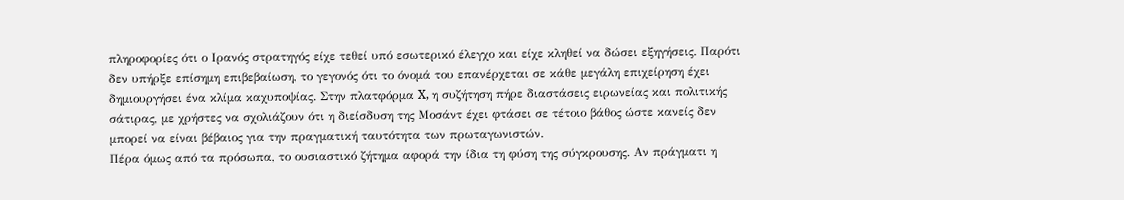πληροφορίες ότι ο Ιρανός στρατηγός είχε τεθεί υπό εσωτερικό έλεγχο και είχε κληθεί να δώσει εξηγήσεις. Παρότι δεν υπήρξε επίσημη επιβεβαίωση, το γεγονός ότι το όνομά του επανέρχεται σε κάθε μεγάλη επιχείρηση έχει δημιουργήσει ένα κλίμα καχυποψίας. Στην πλατφόρμα X, η συζήτηση πήρε διαστάσεις ειρωνείας και πολιτικής σάτιρας, με χρήστες να σχολιάζουν ότι η διείσδυση της Μοσάντ έχει φτάσει σε τέτοιο βάθος ώστε κανείς δεν μπορεί να είναι βέβαιος για την πραγματική ταυτότητα των πρωταγωνιστών.
Πέρα όμως από τα πρόσωπα, το ουσιαστικό ζήτημα αφορά την ίδια τη φύση της σύγκρουσης. Αν πράγματι η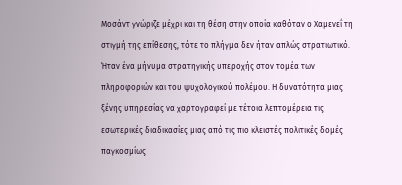Μοσάντ γνώριζε μέχρι και τη θέση στην οποία καθόταν ο Χαμενεΐ τη στιγμή της επίθεσης, τότε το πλήγμα δεν ήταν απλώς στρατιωτικό. Ήταν ένα μήνυμα στρατηγικής υπεροχής στον τομέα των πληροφοριών και του ψυχολογικού πολέμου. Η δυνατότητα μιας ξένης υπηρεσίας να χαρτογραφεί με τέτοια λεπτομέρεια τις εσωτερικές διαδικασίες μιας από τις πιο κλειστές πολιτικές δομές παγκοσμίως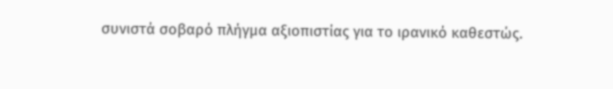συνιστά σοβαρό πλήγμα αξιοπιστίας για το ιρανικό καθεστώς.